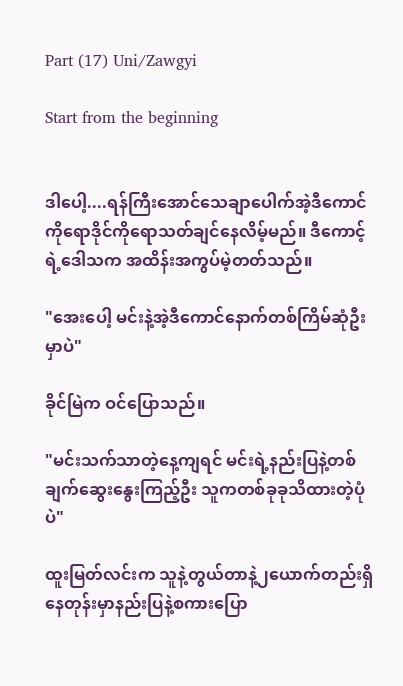Part (17) Uni/Zawgyi

Start from the beginning


ဒါပေါ့....ရန်ကြီးအောင်သေချာပေါက်အဲ့ဒီကောင်ကိုရောဒိုင်ကိုရောသတ်ချင်နေလိမ့်မည်။ ဒီကောင့်ရဲ့ဒေါသက အထိန်းအကွပ်မဲ့တတ်သည်။

"အေးပေါ့ မင်းနဲ့အဲ့ဒီကောင်နောက်တစ်ကြိမ်ဆုံဦးမှာပဲ"

ခိုင်မြဲက ဝင်ပြောသည်။

"မင်းသက်သာတဲ့နေ့ကျရင် မင်းရဲ့နည်းပြနဲ့တစ်ချက်ဆွေးနွေးကြည့်ဦး သူကတစ်ခုခုသိထားတဲ့ပုံပဲ"

ထူးမြတ်လင်းက သူနဲ့တွယ်တာနဲ့၂ယောက်တည်းရှိနေတုန်းမှာနည်းပြနဲ့စကားပြော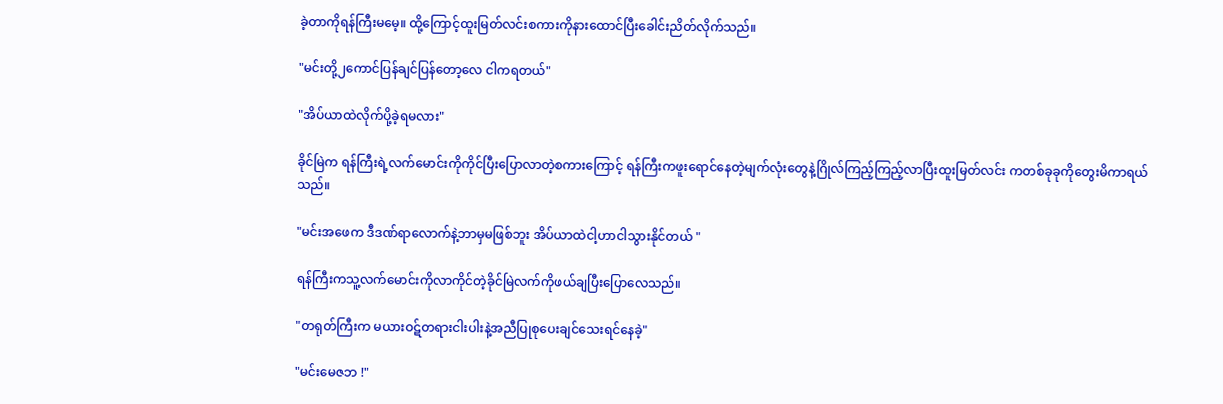ခဲ့တာကိုရန်ကြီးမမေ့။ ထို့ကြောင့်ထူးမြတ်လင်းစကားကိုနားထောင်ပြီးခေါင်းညိတ်လိုက်သည်။

"မင်းတို့၂ကောင်ပြန်ချင်ပြန်တော့လေ ငါကရတယ်"

"အိပ်ယာထဲလိုက်ပို့ခဲ့ရမလား"

ခိုင်မြဲက ရန်ကြီးရဲ့လက်မောင်းကိုကိုင်ပြီးပြောလာတဲ့စကားကြောင့် ရန်ကြီးကဖူးရောင်နေတဲ့မျက်လုံးတွေနဲ့ဂြိုလ်ကြည့်ကြည့်လာပြီးထူးမြတ်လင်း ကတစ်ခုခုကိုတွေးမိကာရယ်သည်။

"မင်းအဖေက ဒီဒဏ်ရာလောက်နဲ့ဘာမှမဖြစ်ဘူး အိပ်ယာထဲငါ့ဟာငါသွားနိုင်တယ် "

ရန်ကြီးကသူ့လက်မောင်းကိုလာကိုင်တဲ့ခိုင်မြဲလက်ကိုဖယ်ချပြီးပြောလေသည်။

"တရုတ်ကြီးက မယားဝဋ်တရားငါးပါးနဲ့အညီပြုစုပေးချင်သေးရင်နေခဲ့"

"မင်းမေဇဘ !"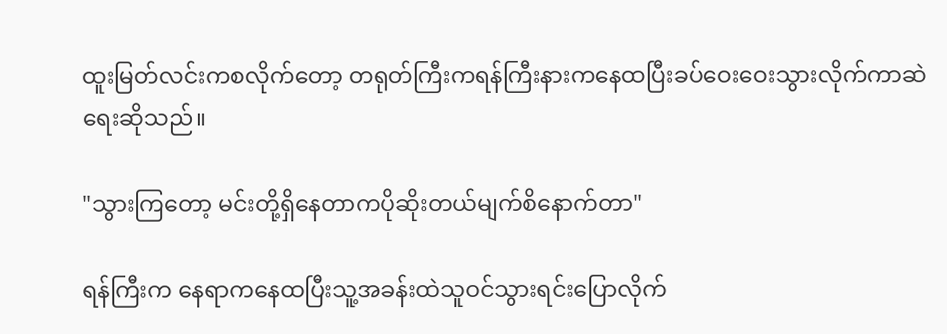ထူးမြတ်လင်းကစလိုက်တော့ တရုတ်ကြီးကရန်ကြီးနားကနေထပြီးခပ်ဝေးဝေးသွားလိုက်ကာဆဲရေးဆိုသည်။

"သွားကြတော့ မင်းတို့ရှိနေတာကပိုဆိုးတယ်မျက်စိနောက်တာ"

ရန်ကြီးက နေရာကနေထပြီးသူ့အခန်းထဲသူဝင်သွားရင်းပြောလိုက်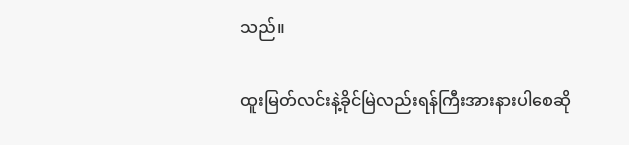သည်။

ထူးမြတ်လင်းနဲ့ခိုင်မြဲလည်းရန်ကြီးအားနားပါစေဆို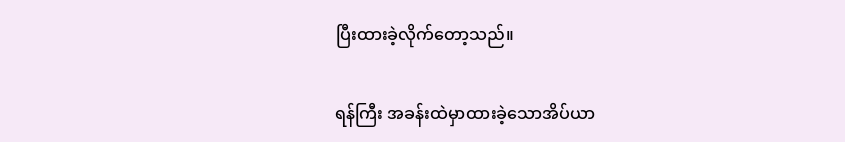ပြီးထားခဲ့လိုက်တော့သည်။

ရန်ကြီး အခန်းထဲမှာထားခဲ့သောအိပ်ယာ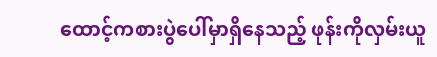ထောင့်ကစားပွဲပေါ်မှာရှိနေသည့် ဖုန်းကိုလှမ်းယူ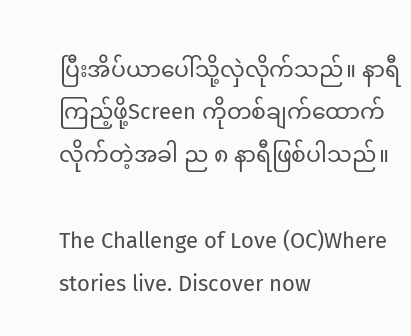ပြီးအိပ်ယာပေါ်သို့လှဲလိုက်သည်။ နာရီကြည့်ဖို့Screen ကိုတစ်ချက်ထောက်လိုက်တဲ့အခါ ည ၈ နာရီဖြစ်ပါသည်။

The Challenge of Love (OC)Where stories live. Discover now